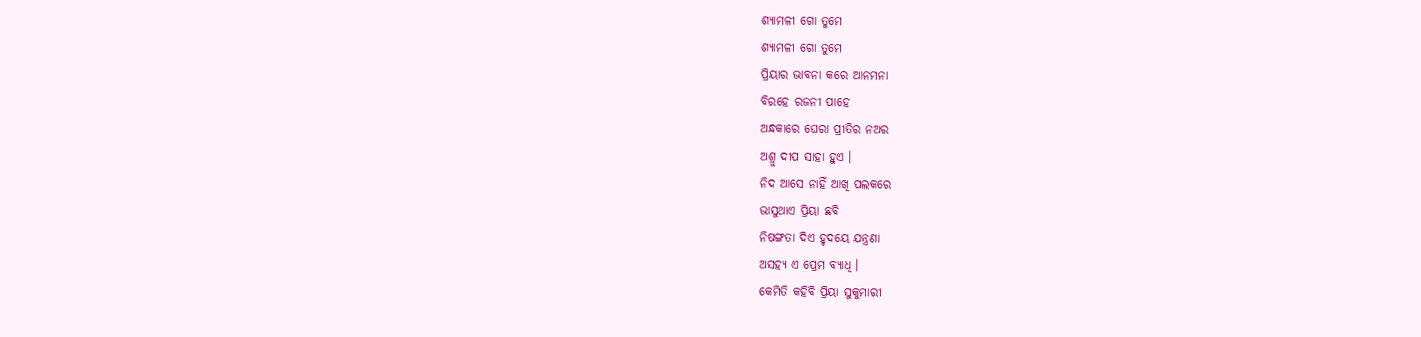ଶ୍ୟାମଳୀ ଗୋ ତୁମେ
ଶ୍ୟାମଳୀ ଗୋ ତୁମେ
ପ୍ରିୟାର ଭାବନା କରେ ଆନମନା
ବିରହେ ରଜନୀ ପାହେ
ଅନ୍ଧକାରେ ଘେରା ପ୍ରୀତିର ନଅର
ଅଶ୍ରୁ ଦୀପ ସାହା ହୁଏ ।
ନିଦ ଆସେ ନାହିଁ ଆଖି ପଲକରେ
ଭାସୁଥାଏ ପ୍ରିୟା ଛବି
ନିଷଙ୍ଗତା ଦିଏ ହୃଦୟେ ଯନ୍ତ୍ରଣା
ଅସହ୍ୟ ଏ ପ୍ରେମ ବ୍ୟାଧି ।
କେମିତି କହିବି ପ୍ରିୟା ସୁକୁମାରୀ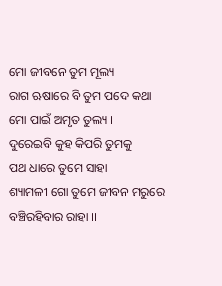ମୋ ଜୀବନେ ତୁମ ମୂଲ୍ୟ
ରାଗ ଋଷାରେ ବି ତୁମ ପଦେ କଥା
ମୋ ପାଇଁ ଅମୃତ ତୁଲ୍ୟ ।
ଦୁରେଇବି କୁହ କିପରି ତୁମକୁ
ପଥ ଧାରେ ତୁମେ ସାହା
ଶ୍ୟାମଳୀ ଗୋ ତୁମେ ଜୀବନ ମରୁରେ
ବଞ୍ଚିରହିବାର ରାହା ।।